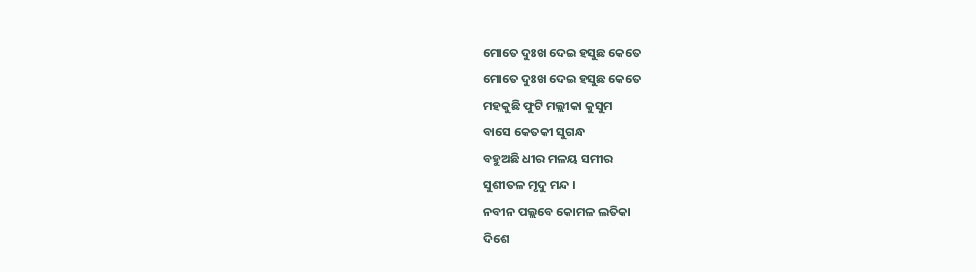ମୋତେ ଦୁଃଖ ଦେଇ ହସୁଛ କେତେ
ମୋତେ ଦୁଃଖ ଦେଇ ହସୁଛ କେତେ
ମହକୁଛି ଫୁଟି ମଲ୍ଲୀକା କୁସୁମ
ବାସେ କେତକୀ ସୁଗନ୍ଧ
ବହୁଅଛି ଧୀର ମଳୟ ସମୀର
ସୁଶୀତଳ ମୃଦୁ ମନ୍ଦ ।
ନବୀନ ପଲ୍ଲବେ କୋମଳ ଲତିକା
ଦିଶେ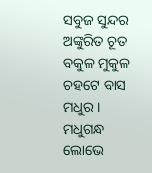ସବୁଜ ସୁନ୍ଦର
ଅଙ୍କୁରିତ ଚୂତ ବକୁଳ ମୁକୁଳ
ଚହଟେ ବାସ ମଧୁର ।
ମଧୁଗନ୍ଧ ଲୋଭେ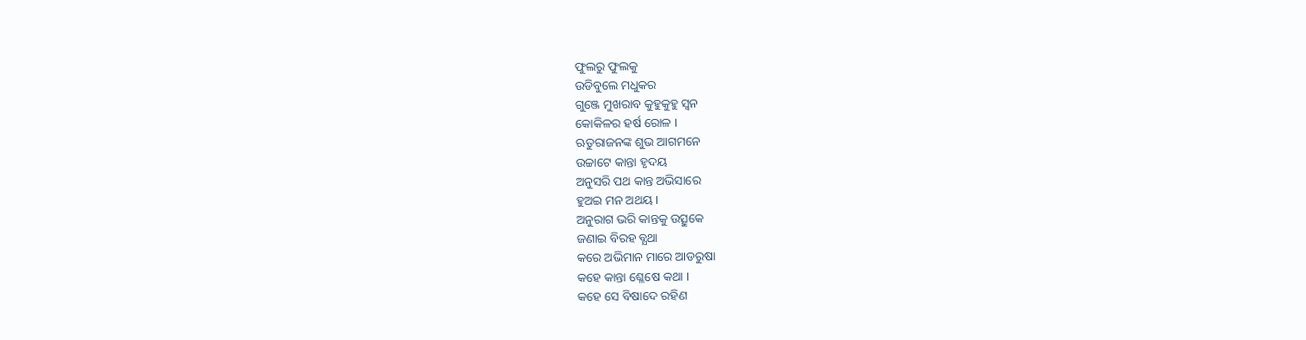ଫୁଲରୁ ଫୁଲକୁ
ଉଡିବୁଲେ ମଧୁକର
ଗୁଞ୍ଜେ ମୁଖରାବ କୁହୁକୁହୁ ସ୍ବନ
କୋକିଳର ହର୍ଷ ରୋଳ ।
ଋତୁରାଜନଙ୍କ ଶୁଭ ଆଗମନେ
ଉଚ୍ଚାଟେ କାନ୍ତା ହୃଦୟ
ଅନୁସରି ପଥ କାନ୍ତ ଅଭିସାରେ
ହୁଅଇ ମନ ଅଥୟ ।
ଅନୁରାଗ ଭରି କାନ୍ତକୁ ଉତ୍ସୁକେ
ଜଣାଇ ବିରହ ବ୍ଯଥା
କରେ ଅଭିମାନ ମାରେ ଆଡରୁଷା
କହେ କାନ୍ତା ଶ୍ଳେଷେ କଥା ।
କହେ ସେ ବିଷାଦେ ରହିଣ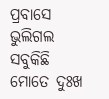ପ୍ରବାସେ
ଭୁଲିଗଲ ସବୁକିଛି
ମୋତେ ଦୁଃଖ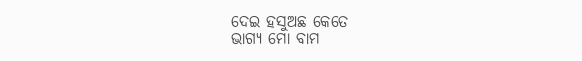ଦେଇ ହସୁଅଛ କେତେ
ଭାଗ୍ଯ ମୋ ବାମ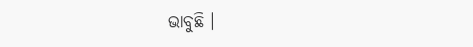ଭାବୁଛି ।